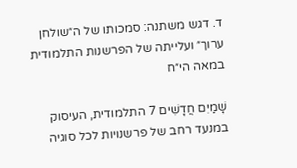ד. דגש משתנה: סמכותו של ה״שולחן ערוך״ ועלייתה של הפרשנות התלמודית במאה הי״ח

שָׁמַיִם חֲדָשִׁים 7 התלמודית, העיסוק במנעד רחב של פרשנויות לכל סוגיה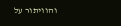והוויתור על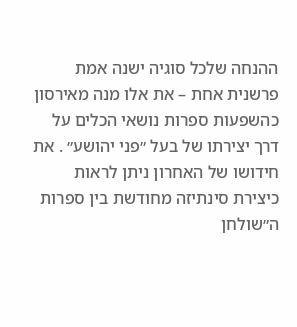ההנחה שלכל סוגיה ישנה אמת פרשנית אחת – את אלו מנה מאירסון כהשפעות ספרות נושאי הכלים על דרך יצירתו של בעל ״פני יהושע״ . את חידושו של האחרון ניתן לראות כיצירת סינתיזה מחודשת בין ספרות ה״שולחן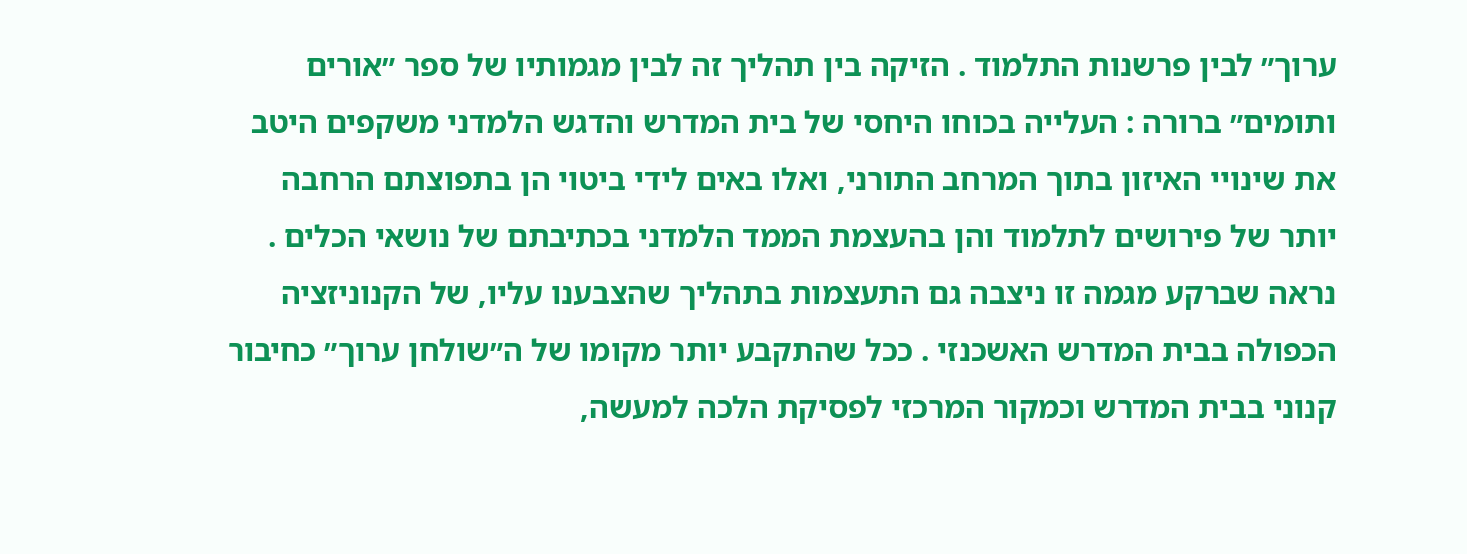ערוך״ לבין פרשנות התלמוד . הזיקה בין תהליך זה לבין מגמותיו של ספר ״אורים ותומים״ ברורה : העלייה בכוחו היחסי של בית המדרש והדגש הלמדני משקפים היטב את שינויי האיזון בתוך המרחב התורני, ואלו באים לידי ביטוי הן בתפוצתם הרחבה יותר של פירושים לתלמוד והן בהעצמת הממד הלמדני בכתיבתם של נושאי הכלים . נראה שברקע מגמה זו ניצבה גם התעצמות בתהליך שהצבענו עליו, של הקנוניזציה הכפולה בבית המדרש האשכנזי . ככל שהתקבע יותר מקומו של ה״שולחן ערוך״ כחיבור קנוני בבית המדרש וכמקור המרכזי לפסיקת הלכה למעשה,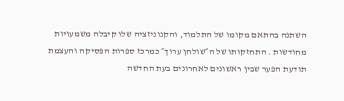השתנה בהתאם מקומו של התלמוד, והקנוניזציה שלו קיבלה משמעויות מחודשות . התחזקותו של ה״שולחן ערוך״ כמרכז ספרות הפּסיקה והעצמת תודעת הפער שבין ראשונים לאחרונים בעת החדשה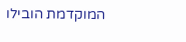המוקדמת הובילו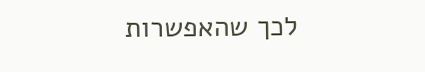לכך שהאפשרות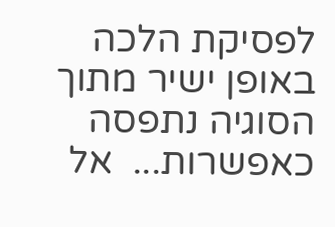לפסיקת הלכה באופן ישיר מתוך הסוגיה נתפסה כאפשרות...  אל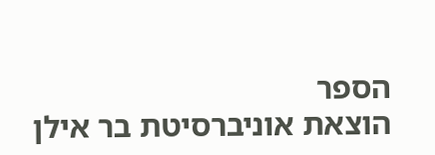הספר
הוצאת אוניברסיטת בר אילן